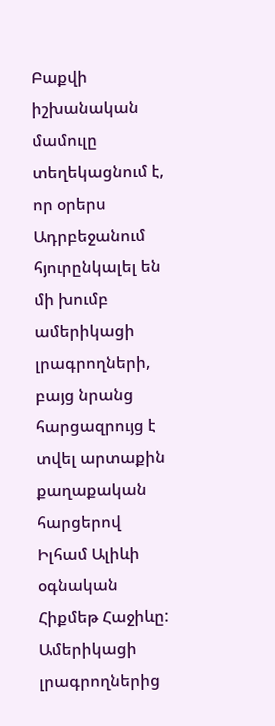Բաքվի իշխանական մամուլը տեղեկացնում է, որ օրերս Ադրբեջանում հյուրընկալել են մի խումբ ամերիկացի լրագրողների, բայց նրանց հարցազրույց է տվել արտաքին քաղաքական հարցերով Իլհամ Ալիևի օգնական Հիքմեթ Հաջիևը: Ամերիկացի լրագրողներից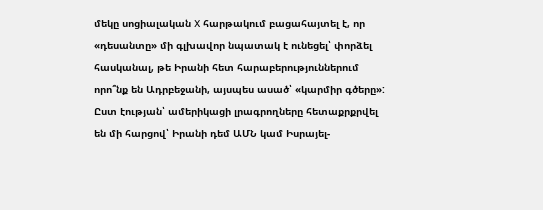մեկը սոցիալական X հարթակում բացահայտել է, որ «դեսանտը» մի գլխավոր նպատակ է ունեցել՝ փորձել հասկանալ, թե Իրանի հետ հարաբերություններում որո՞նք են Ադրբեջանի, այսպես ասած՝ «կարմիր գծերը»: Ըստ էության՝ ամերիկացի լրագրողները հետաքրքրվել են մի հարցով՝ Իրանի դեմ ԱՄՆ կամ Իսրայել-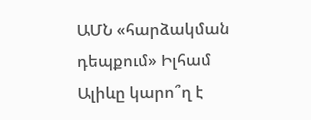ԱՄՆ «հարձակման դեպքում» Իլհամ Ալիևը կարո՞ղ է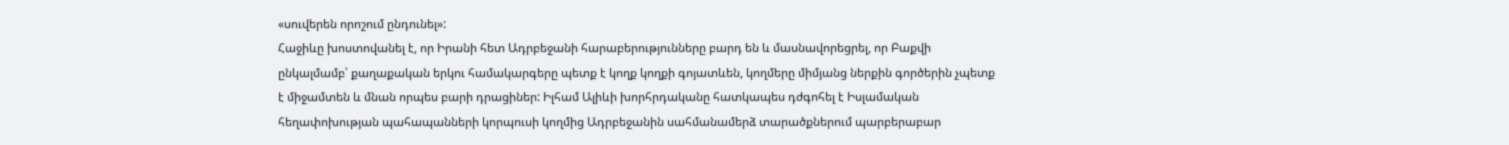«սուվերեն որոշում ընդունել»:
Հաջիևը խոստովանել է, որ Իրանի հետ Ադրբեջանի հարաբերությունները բարդ են և մասնավորեցրել, որ Բաքվի ընկալմամբ՝ քաղաքական երկու համակարգերը պետք է կողք կողքի գոյատևեն, կողմերը միմյանց ներքին գործերին չպետք է միջամտեն և մնան որպես բարի դրացիներ: Իլհամ Ալիևի խորհրդականը հատկապես դժգոհել է Իսլամական հեղափոխության պահապանների կորպուսի կողմից Ադրբեջանին սահմանամերձ տարածքներում պարբերաբար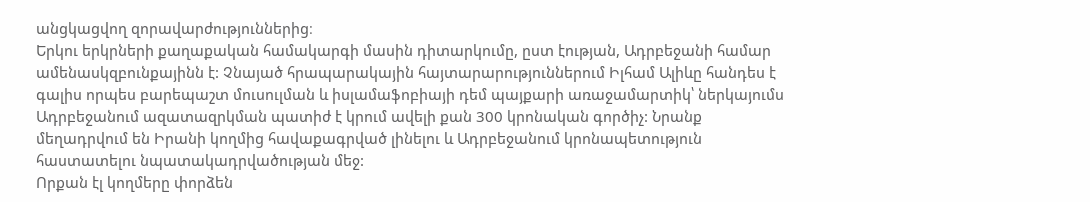անցկացվող զորավարժություններից։
Երկու երկրների քաղաքական համակարգի մասին դիտարկումը, ըստ էության, Ադրբեջանի համար ամենասկզբունքայինն է: Չնայած հրապարակային հայտարարություններում Իլհամ Ալիևը հանդես է գալիս որպես բարեպաշտ մուսուլման և իսլամաֆոբիայի դեմ պայքարի առաջամարտիկ՝ ներկայումս Ադրբեջանում ազատազրկման պատիժ է կրում ավելի քան 300 կրոնական գործիչ: Նրանք մեղադրվում են Իրանի կողմից հավաքագրված լինելու և Ադրբեջանում կրոնապետություն հաստատելու նպատակադրվածության մեջ:
Որքան էլ կողմերը փորձեն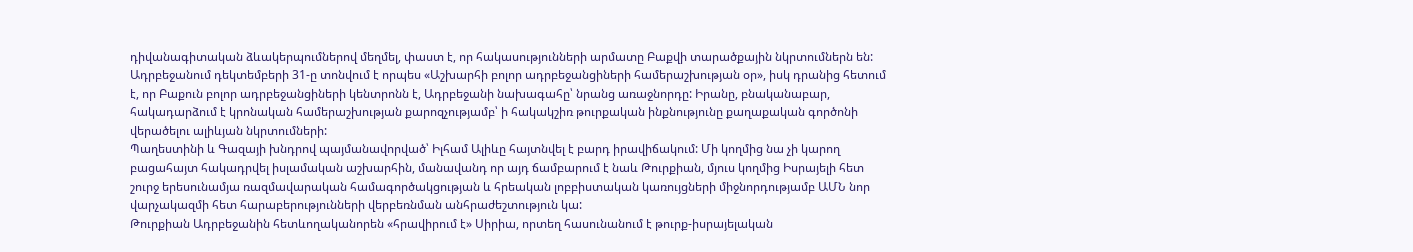դիվանագիտական ձևակերպումներով մեղմել, փաստ է, որ հակասությունների արմատը Բաքվի տարածքային նկրտումներն են: Ադրբեջանում դեկտեմբերի 31-ը տոնվում է որպես «Աշխարհի բոլոր ադրբեջանցիների համերաշխության օր», իսկ դրանից հետում է, որ Բաքուն բոլոր ադրբեջանցիների կենտրոնն է, Ադրբեջանի նախագահը՝ նրանց առաջնորդը: Իրանը, բնականաբար, հակադարձում է կրոնական համերաշխության քարոզչությամբ՝ ի հակակշիռ թուրքական ինքնությունը քաղաքական գործոնի վերածելու ալիևյան նկրտումների:
Պաղեստինի և Գազայի խնդրով պայմանավորված՝ Իլհամ Ալիևը հայտնվել է բարդ իրավիճակում: Մի կողմից նա չի կարող բացահայտ հակադրվել իսլամական աշխարհին, մանավանդ որ այդ ճամբարում է նաև Թուրքիան, մյուս կողմից Իսրայելի հետ շուրջ երեսունամյա ռազմավարական համագործակցության և հրեական լոբբիստական կառույցների միջնորդությամբ ԱՄՆ նոր վարչակազմի հետ հարաբերությունների վերբեռնման անհրաժեշտություն կա:
Թուրքիան Ադրբեջանին հետևողականորեն «հրավիրում է» Սիրիա, որտեղ հասունանում է թուրք-իսրայելական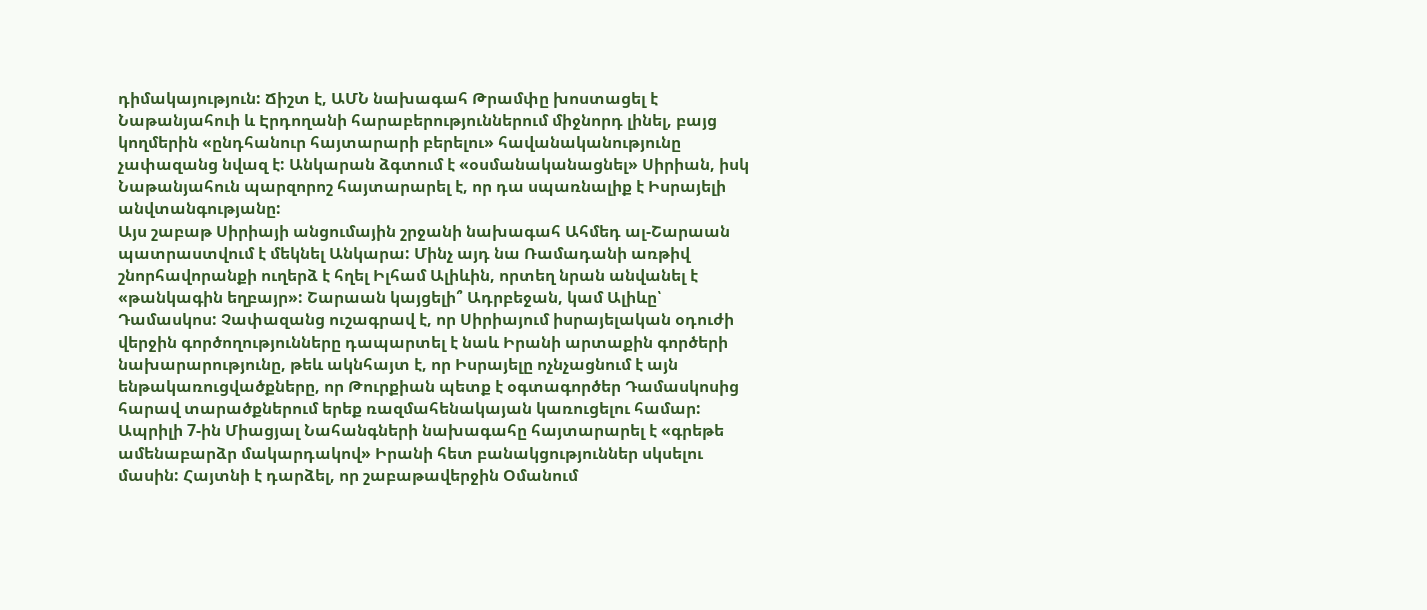դիմակայություն: Ճիշտ է, ԱՄՆ նախագահ Թրամփը խոստացել է Նաթանյահուի և Էրդողանի հարաբերություններում միջնորդ լինել, բայց կողմերին «ընդհանուր հայտարարի բերելու» հավանականությունը չափազանց նվազ է: Անկարան ձգտում է «օսմանականացնել» Սիրիան, իսկ Նաթանյահուն պարզորոշ հայտարարել է, որ դա սպառնալիք է Իսրայելի անվտանգությանը:
Այս շաբաթ Սիրիայի անցումային շրջանի նախագահ Ահմեդ ալ-Շարաան պատրաստվում է մեկնել Անկարա: Մինչ այդ նա Ռամադանի առթիվ շնորհավորանքի ուղերձ է հղել Իլհամ Ալիևին, որտեղ նրան անվանել է «թանկագին եղբայր»: Շարաան կայցելի՞ Ադրբեջան, կամ Ալիևը՝ Դամասկոս: Չափազանց ուշագրավ է, որ Սիրիայում իսրայելական օդուժի վերջին գործողությունները դապարտել է նաև Իրանի արտաքին գործերի նախարարությունը, թեև ակնհայտ է, որ Իսրայելը ոչնչացնում է այն ենթակառուցվածքները, որ Թուրքիան պետք է օգտագործեր Դամասկոսից հարավ տարածքներում երեք ռազմահենակայան կառուցելու համար:
Ապրիլի 7-ին Միացյալ Նահանգների նախագահը հայտարարել է «գրեթե ամենաբարձր մակարդակով» Իրանի հետ բանակցություններ սկսելու մասին: Հայտնի է դարձել, որ շաբաթավերջին Օմանում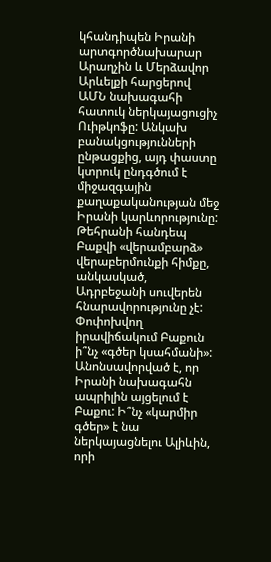կհանդիպեն Իրանի արտգործնախարար Արաղչին և Մերձավոր Արևելքի հարցերով ԱՄՆ նախագահի հատուկ ներկայացուցիչ Ուիթկոֆը: Անկախ բանակցությունների ընթացքից, այդ փաստը կտրուկ ընդգծում է միջազգային քաղաքականության մեջ Իրանի կարևորությունը: Թեհրանի հանդեպ Բաքվի «վերամբարձ» վերաբերմունքի հիմքը, անկասկած, Ադրբեջանի սուվերեն հնարավորությունը չէ: Փոփոխվող իրավիճակում Բաքուն ի՞նչ «գծեր կսահմանի»: Անոնսավորված է, որ Իրանի նախագահն ապրիլին այցելում է Բաքու: Ի՞նչ «կարմիր գծեր» է նա ներկայացնելու Ալիևին, որի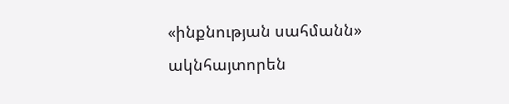«ինքնության սահմանն» ակնհայտորեն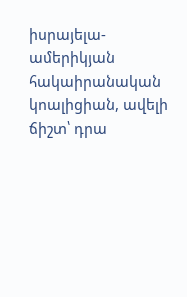իսրայելա-ամերիկյան հակաիրանական կոալիցիան, ավելի ճիշտ՝ դրա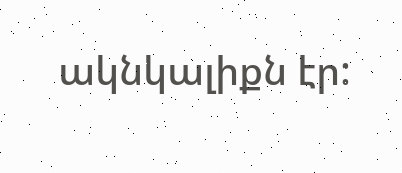ակնկալիքն էր: